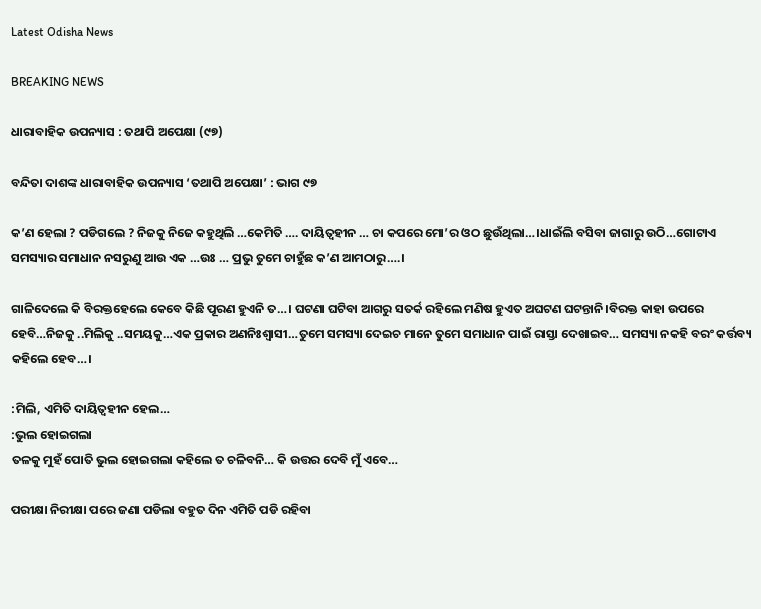Latest Odisha News

BREAKING NEWS

ଧାରାବାହିକ ଉପନ୍ୟାସ : ତଥାପି ଅପେକ୍ଷା (୯୭)

ବନ୍ଦିତା ଦାଶଙ୍କ ଧାରାବାହିକ ଉପନ୍ୟାସ ‘ତଥାପି ଅପେକ୍ଷା’ : ଭାଗ ୯୭

କ’ଣ ହେଲା ? ପଡିଗଲେ ? ନିଜକୁ ନିଜେ କହୁଥିଲି …କେମିତି …. ଦାୟିତ୍ୱହୀନ … ଚା କପରେ ମୋ’ର ଓଠ ଛୁଉଁଥିଲା…।ଧାଇଁଲି ବସିବା ଜାଗାରୁ ଉଠି…ଗୋଟାଏ ସମସ୍ୟାର ସମାଧାନ ନସରୁଣୁ ଆଉ ଏକ …ଉଃ … ପ୍ରଭୁ ତୁମେ ଚାହୁଁଛ କ’ଣ ଆମଠାରୁ….।

ଗାଳିଦେଲେ କି ବିରକ୍ତହେଲେ କେବେ କିଛି ପୂରଣ ହୁଏନି ତ…। ଘଟଣା ଘଟିବା ଆଗରୁ ସତର୍କ ରହିଲେ ମଣିଷ ହୁଏତ ଅଘଟଣ ଘଟନ୍ତାନି।ବିରକ୍ତ କାହା ଉପରେ ହେବି…ନିଜକୁ ..ମିଲିକୁ ..ସମୟକୁ…ଏକ ପ୍ରକାର ଅଣନିଃଶ୍ବାସୀ…ତୁମେ ସମସ୍ୟା ଦେଇଚ ମାନେ ତୁମେ ସମାଧାନ ପାଇଁ ରାସ୍ତା ଦେଖାଇବ… ସମସ୍ୟା ନକହି ବରଂ କର୍ତ୍ତବ୍ୟ କହିଲେ ହେବ…।

:ମିଲି, ଏମିତି ଦାୟିତ୍ୱହୀନ ହେଲ…
:ଭୁଲ ହୋଇଗଲା
ତଳକୁ ମୁହଁ ପୋତି ଭୁଲ ହୋଇଗଲା କହିଲେ ତ ଚଳିବନି… କି ଉତ୍ତର ଦେବି ମୁଁ ଏବେ…

ପରୀକ୍ଷା ନିରୀକ୍ଷା ପରେ ଜଣା ପଡିଲା ବହୁତ ଦିନ ଏମିତି ପଡି ରହିବା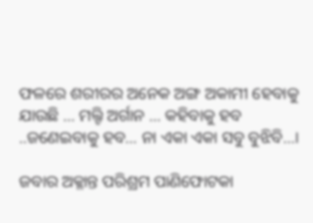ଫଳରେ ଶରୀରର ଅନେକ ଅଙ୍ଗ ଅକାମୀ ହେବାକୁ ଯାଉଛି … ମଲ୍ଟି ଅର୍ଗାନ … କହିବାକୁ ହବ ..ଜଣେଇବାକୁ ହବ… ନା ଏକା ଏକା ସବୁ ବୁଝିବି…।

ଜବାର ଅକ୍ଳାନ୍ତ ପରିଶ୍ରମ ପାଣିଫୋଟକା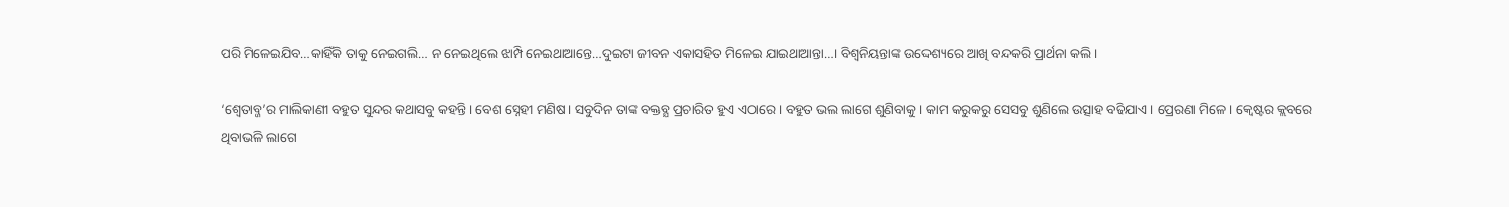ପରି ମିଳେଇଯିବ…କାହିଁକି ତାକୁ ନେଇଗଲି… ନ ନେଇଥିଲେ ଝାମ୍ପି ନେଇଥାଆନ୍ତେ…ଦୁଇଟା ଜୀବନ ଏକାସହିତ ମିଳେଇ ଯାଇଥାଆନ୍ତା…। ବିଶ୍ବନିୟନ୍ତାଙ୍କ ଉଦ୍ଦେଶ୍ୟରେ ଆଖି ବନ୍ଦକରି ପ୍ରାର୍ଥନା କଲି।

‘ଶ୍ବେତାବ୍ଜ’ର ମାଲିକାଣୀ ବହୁତ ସୁନ୍ଦର କଥାସବୁ କହନ୍ତି। ବେଶ ସ୍ନେହୀ ମଣିଷ। ସବୁଦିନ ତାଙ୍କ ବକ୍ତବ୍ଯ ପ୍ରଚାରିତ ହୁଏ ଏଠାରେ। ବହୁତ ଭଲ ଲାଗେ ଶୁଣିବାକୁ। କାମ କରୁକରୁ ସେସବୁ ଶୁଣିଲେ ଉତ୍ସାହ ବଢିଯାଏ। ପ୍ରେରଣା ମିଳେ। କ୍ବେଷ୍ଟର କ୍ଲବରେ ଥିବାଭଳି ଲାଗେ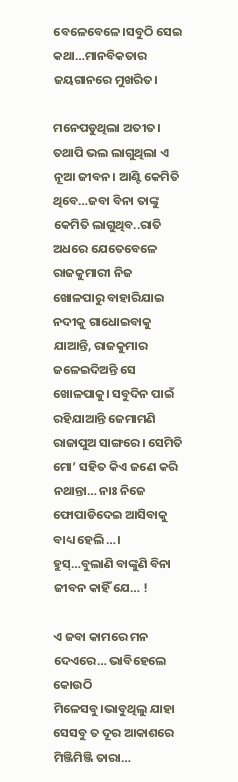ବେଳେବେଳେ।ସବୁଠି ସେଇ କଥା…ମାନବିକତାର ଜୟଗାନରେ ମୁଖରିତ।

ମନେପଡୁଥିଲା ଅତୀତ। ତଥାପି ଭଲ ଲାଗୁଥିଲା ଏ ନୂଆ ଜୀବନ। ଆଣ୍ଟି କେମିତି ଥିବେ…ଜବା ବିନା ତାଙ୍କୁ କେମିତି ଲାଗୁଥିବ..ରାତି ଅଧରେ ଯେତେବେଳେ ରାଜକୁମାରୀ ନିଜ ଖୋଳପାରୁ ବାହାରିଯାଇ ନଦୀକୁ ଗାଧୋଇବାକୁ ଯାଆନ୍ତି, ରାଜକୁମାର ଜଳେଇଦିଅନ୍ତି ସେ ଖୋଳପାକୁ। ସବୁଦିନ ପାଇଁ ରହିଯାଆନ୍ତି ଜେମାମଣି ରାଜାପୁଅ ସାଙ୍ଗରେ। ସେମିତି ମୋ’ ସହିତ କିଏ ଜଣେ କରି ନଥାନ୍ତା… ନାଃ ନିଜେ ଫୋପାଡିଦେଇ ଆସିବାକୁ ବାଧ୍ୟ ହେଲି…। ହୁସ୍…ବୁଲାଣି ବାଙ୍କୁଣି ବିନା ଜୀବନ କାହିଁ ଯେ… !

ଏ ଜବା କାମରେ ମନ ଦେଏରେ… ଭାବିହେଲେ କୋଉଠି ମିଳେସବୁ।ଭାବୁଥିଲୁ ଯାହା ସେସବୁ ତ ଦୂର ଆକାଶରେ ମିଞ୍ଜିମିଞ୍ଜି ତାରା…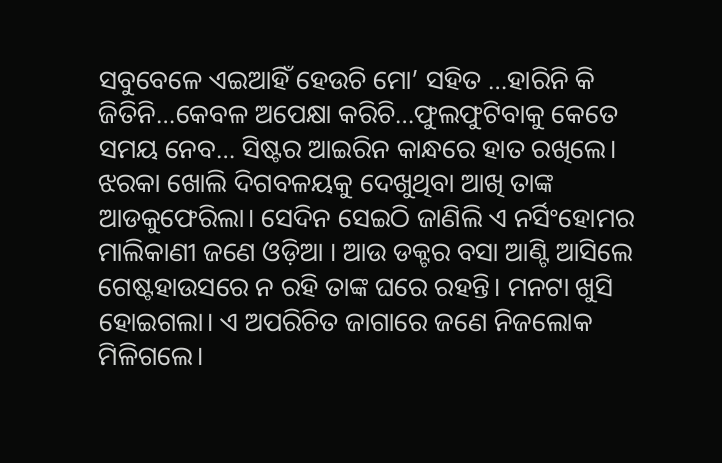ସବୁବେଳେ ଏଇଆହିଁ ହେଉଚି ମୋ’ ସହିତ …ହାରିନି କି ଜିତିନି…କେବଳ ଅପେକ୍ଷା କରିଚି…ଫୁଲଫୁଟିବାକୁ କେତେ ସମୟ ନେବ… ସିଷ୍ଟର ଆଇରିନ କାନ୍ଧରେ ହାତ ରଖିଲେ। ଝରକା ଖୋଲି ଦିଗବଳୟକୁ ଦେଖୁଥିବା ଆଖି ତାଙ୍କ ଆଡକୁଫେରିଲା। ସେଦିନ ସେଇଠି ଜାଣିଲି ଏ ନର୍ସିଂହୋମର ମାଲିକାଣୀ ଜଣେ ଓଡ଼ିଆ । ଆଉ ଡକ୍ଟର ବସା ଆଣ୍ଟି ଆସିଲେ ଗେଷ୍ଟହାଉସରେ ନ ରହି ତାଙ୍କ ଘରେ ରହନ୍ତି। ମନଟା ଖୁସି ହୋଇଗଲା। ଏ ଅପରିଚିତ ଜାଗାରେ ଜଣେ ନିଜଲୋକ ମିଳିଗଲେ।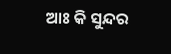ଆଃ କି ସୁନ୍ଦର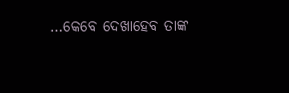…କେବେ ଦେଖାହେବ ତାଙ୍କ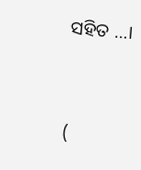ସହିତ …।



(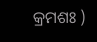କ୍ରମଶଃ )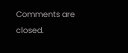Comments are closed.